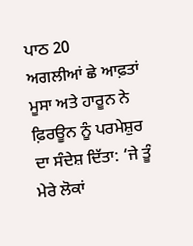ਪਾਠ 20
ਅਗਲੀਆਂ ਛੇ ਆਫ਼ਤਾਂ
ਮੂਸਾ ਅਤੇ ਹਾਰੂਨ ਨੇ ਫ਼ਿਰਊਨ ਨੂੰ ਪਰਮੇਸ਼ੁਰ ਦਾ ਸੰਦੇਸ਼ ਦਿੱਤਾ: ‘ਜੇ ਤੂੰ ਮੇਰੇ ਲੋਕਾਂ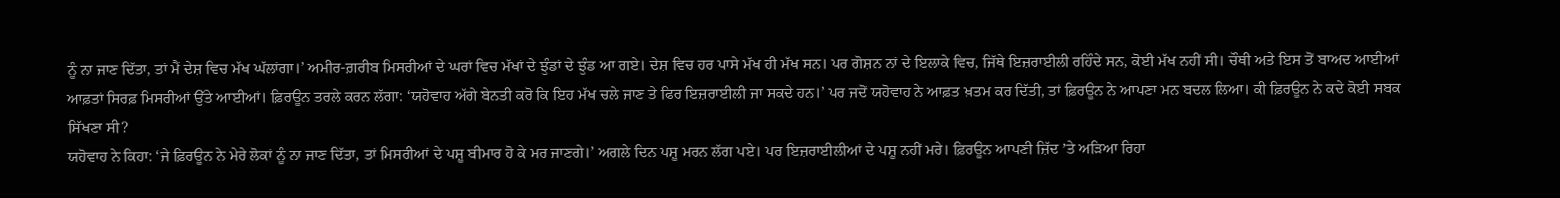ਨੂੰ ਨਾ ਜਾਣ ਦਿੱਤਾ, ਤਾਂ ਮੈਂ ਦੇਸ਼ ਵਿਚ ਮੱਖ ਘੱਲਾਂਗਾ।’ ਅਮੀਰ-ਗ਼ਰੀਬ ਮਿਸਰੀਆਂ ਦੇ ਘਰਾਂ ਵਿਚ ਮੱਖਾਂ ਦੇ ਝੁੰਡਾਂ ਦੇ ਝੁੰਡ ਆ ਗਏ। ਦੇਸ਼ ਵਿਚ ਹਰ ਪਾਸੇ ਮੱਖ ਹੀ ਮੱਖ ਸਨ। ਪਰ ਗੋਸ਼ਨ ਨਾਂ ਦੇ ਇਲਾਕੇ ਵਿਚ, ਜਿੱਥੇ ਇਜ਼ਰਾਈਲੀ ਰਹਿੰਦੇ ਸਨ, ਕੋਈ ਮੱਖ ਨਹੀਂ ਸੀ। ਚੌਥੀ ਅਤੇ ਇਸ ਤੋਂ ਬਾਅਦ ਆਈਆਂ ਆਫ਼ਤਾਂ ਸਿਰਫ਼ ਮਿਸਰੀਆਂ ਉੱਤੇ ਆਈਆਂ। ਫ਼ਿਰਊਨ ਤਰਲੇ ਕਰਨ ਲੱਗਾ: ‘ਯਹੋਵਾਹ ਅੱਗੇ ਬੇਨਤੀ ਕਰੋ ਕਿ ਇਹ ਮੱਖ ਚਲੇ ਜਾਣ ਤੇ ਫਿਰ ਇਜ਼ਰਾਈਲੀ ਜਾ ਸਕਦੇ ਹਨ।’ ਪਰ ਜਦੋਂ ਯਹੋਵਾਹ ਨੇ ਆਫ਼ਤ ਖ਼ਤਮ ਕਰ ਦਿੱਤੀ, ਤਾਂ ਫ਼ਿਰਊਨ ਨੇ ਆਪਣਾ ਮਨ ਬਦਲ ਲਿਆ। ਕੀ ਫ਼ਿਰਊਨ ਨੇ ਕਦੇ ਕੋਈ ਸਬਕ ਸਿੱਖਣਾ ਸੀ?
ਯਹੋਵਾਹ ਨੇ ਕਿਹਾ: ‘ਜੇ ਫ਼ਿਰਊਨ ਨੇ ਮੇਰੇ ਲੋਕਾਂ ਨੂੰ ਨਾ ਜਾਣ ਦਿੱਤਾ, ਤਾਂ ਮਿਸਰੀਆਂ ਦੇ ਪਸ਼ੂ ਬੀਮਾਰ ਹੋ ਕੇ ਮਰ ਜਾਣਗੇ।’ ਅਗਲੇ ਦਿਨ ਪਸ਼ੂ ਮਰਨ ਲੱਗ ਪਏ। ਪਰ ਇਜ਼ਰਾਈਲੀਆਂ ਦੇ ਪਸ਼ੂ ਨਹੀਂ ਮਰੇ। ਫ਼ਿਰਊਨ ਆਪਣੀ ਜ਼ਿੱਦ ʼਤੇ ਅੜਿਆ ਰਿਹਾ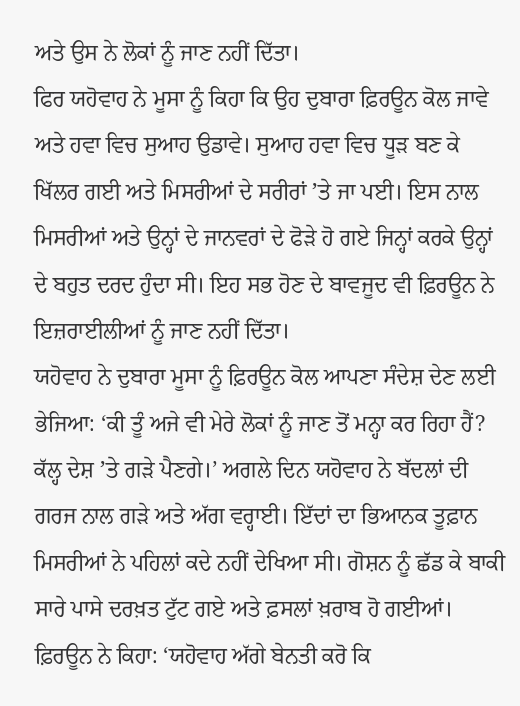ਅਤੇ ਉਸ ਨੇ ਲੋਕਾਂ ਨੂੰ ਜਾਣ ਨਹੀਂ ਦਿੱਤਾ।
ਫਿਰ ਯਹੋਵਾਹ ਨੇ ਮੂਸਾ ਨੂੰ ਕਿਹਾ ਕਿ ਉਹ ਦੁਬਾਰਾ ਫ਼ਿਰਊਨ ਕੋਲ ਜਾਵੇ ਅਤੇ ਹਵਾ ਵਿਚ ਸੁਆਹ ਉਡਾਵੇ। ਸੁਆਹ ਹਵਾ ਵਿਚ ਧੂੜ ਬਣ ਕੇ ਖਿੱਲਰ ਗਈ ਅਤੇ ਮਿਸਰੀਆਂ ਦੇ ਸਰੀਰਾਂ ʼਤੇ ਜਾ ਪਈ। ਇਸ ਨਾਲ ਮਿਸਰੀਆਂ ਅਤੇ ਉਨ੍ਹਾਂ ਦੇ ਜਾਨਵਰਾਂ ਦੇ ਫੋੜੇ ਹੋ ਗਏ ਜਿਨ੍ਹਾਂ ਕਰਕੇ ਉਨ੍ਹਾਂ ਦੇ ਬਹੁਤ ਦਰਦ ਹੁੰਦਾ ਸੀ। ਇਹ ਸਭ ਹੋਣ ਦੇ ਬਾਵਜੂਦ ਵੀ ਫ਼ਿਰਊਨ ਨੇ ਇਜ਼ਰਾਈਲੀਆਂ ਨੂੰ ਜਾਣ ਨਹੀਂ ਦਿੱਤਾ।
ਯਹੋਵਾਹ ਨੇ ਦੁਬਾਰਾ ਮੂਸਾ ਨੂੰ ਫ਼ਿਰਊਨ ਕੋਲ ਆਪਣਾ ਸੰਦੇਸ਼ ਦੇਣ ਲਈ ਭੇਜਿਆ: ‘ਕੀ ਤੂੰ ਅਜੇ ਵੀ ਮੇਰੇ ਲੋਕਾਂ ਨੂੰ ਜਾਣ ਤੋਂ ਮਨ੍ਹਾ ਕਰ ਰਿਹਾ ਹੈਂ? ਕੱਲ੍ਹ ਦੇਸ਼ ʼਤੇ ਗੜੇ ਪੈਣਗੇ।’ ਅਗਲੇ ਦਿਨ ਯਹੋਵਾਹ ਨੇ ਬੱਦਲਾਂ ਦੀ ਗਰਜ ਨਾਲ ਗੜੇ ਅਤੇ ਅੱਗ ਵਰ੍ਹਾਈ। ਇੱਦਾਂ ਦਾ ਭਿਆਨਕ ਤੂਫ਼ਾਨ ਮਿਸਰੀਆਂ ਨੇ ਪਹਿਲਾਂ ਕਦੇ ਨਹੀਂ ਦੇਖਿਆ ਸੀ। ਗੋਸ਼ਨ ਨੂੰ ਛੱਡ ਕੇ ਬਾਕੀ ਸਾਰੇ ਪਾਸੇ ਦਰਖ਼ਤ ਟੁੱਟ ਗਏ ਅਤੇ ਫ਼ਸਲਾਂ ਖ਼ਰਾਬ ਹੋ ਗਈਆਂ। ਫ਼ਿਰਊਨ ਨੇ ਕਿਹਾ: ‘ਯਹੋਵਾਹ ਅੱਗੇ ਬੇਨਤੀ ਕਰੋ ਕਿ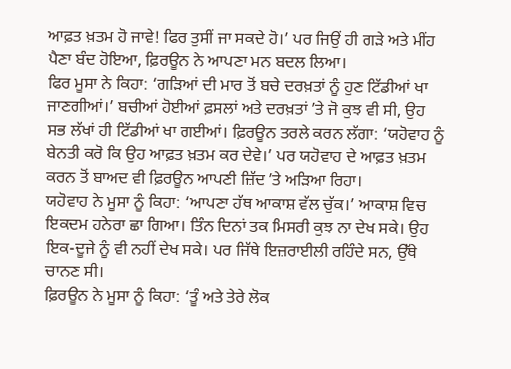ਆਫ਼ਤ ਖ਼ਤਮ ਹੋ ਜਾਵੇ! ਫਿਰ ਤੁਸੀਂ ਜਾ ਸਕਦੇ ਹੋ।’ ਪਰ ਜਿਉਂ ਹੀ ਗੜੇ ਅਤੇ ਮੀਂਹ ਪੈਣਾ ਬੰਦ ਹੋਇਆ, ਫ਼ਿਰਊਨ ਨੇ ਆਪਣਾ ਮਨ ਬਦਲ ਲਿਆ।
ਫਿਰ ਮੂਸਾ ਨੇ ਕਿਹਾ: ‘ਗੜਿਆਂ ਦੀ ਮਾਰ ਤੋਂ ਬਚੇ ਦਰਖ਼ਤਾਂ ਨੂੰ ਹੁਣ ਟਿੱਡੀਆਂ ਖਾ ਜਾਣਗੀਆਂ।’ ਬਚੀਆਂ ਹੋਈਆਂ ਫ਼ਸਲਾਂ ਅਤੇ ਦਰਖ਼ਤਾਂ ʼਤੇ ਜੋ ਕੁਝ ਵੀ ਸੀ, ਉਹ ਸਭ ਲੱਖਾਂ ਹੀ ਟਿੱਡੀਆਂ ਖਾ ਗਈਆਂ। ਫ਼ਿਰਊਨ ਤਰਲੇ ਕਰਨ ਲੱਗਾ: ‘ਯਹੋਵਾਹ ਨੂੰ ਬੇਨਤੀ ਕਰੋ ਕਿ ਉਹ ਆਫ਼ਤ ਖ਼ਤਮ ਕਰ ਦੇਵੇ।’ ਪਰ ਯਹੋਵਾਹ ਦੇ ਆਫ਼ਤ ਖ਼ਤਮ ਕਰਨ ਤੋਂ ਬਾਅਦ ਵੀ ਫ਼ਿਰਊਨ ਆਪਣੀ ਜ਼ਿੱਦ ʼਤੇ ਅੜਿਆ ਰਿਹਾ।
ਯਹੋਵਾਹ ਨੇ ਮੂਸਾ ਨੂੰ ਕਿਹਾ: ‘ਆਪਣਾ ਹੱਥ ਆਕਾਸ਼ ਵੱਲ ਚੁੱਕ।’ ਆਕਾਸ਼ ਵਿਚ ਇਕਦਮ ਹਨੇਰਾ ਛਾ ਗਿਆ। ਤਿੰਨ ਦਿਨਾਂ ਤਕ ਮਿਸਰੀ ਕੁਝ ਨਾ ਦੇਖ ਸਕੇ। ਉਹ ਇਕ-ਦੂਜੇ ਨੂੰ ਵੀ ਨਹੀਂ ਦੇਖ ਸਕੇ। ਪਰ ਜਿੱਥੇ ਇਜ਼ਰਾਈਲੀ ਰਹਿੰਦੇ ਸਨ, ਉੱਥੇ ਚਾਨਣ ਸੀ।
ਫ਼ਿਰਊਨ ਨੇ ਮੂਸਾ ਨੂੰ ਕਿਹਾ: ‘ਤੂੰ ਅਤੇ ਤੇਰੇ ਲੋਕ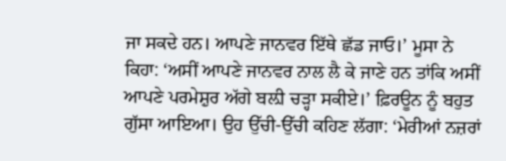ਜਾ ਸਕਦੇ ਹਨ। ਆਪਣੇ ਜਾਨਵਰ ਇੱਥੇ ਛੱਡ ਜਾਓ।’ ਮੂਸਾ ਨੇ ਕਿਹਾ: ‘ਅਸੀਂ ਆਪਣੇ ਜਾਨਵਰ ਨਾਲ ਲੈ ਕੇ ਜਾਣੇ ਹਨ ਤਾਂਕਿ ਅਸੀਂ ਆਪਣੇ ਪਰਮੇਸ਼ੁਰ ਅੱਗੇ ਬਲ਼ੀ ਚੜ੍ਹਾ ਸਕੀਏ।’ ਫ਼ਿਰਊਨ ਨੂੰ ਬਹੁਤ ਗੁੱਸਾ ਆਇਆ। ਉਹ ਉੱਚੀ-ਉੱਚੀ ਕਹਿਣ ਲੱਗਾ: ‘ਮੇਰੀਆਂ ਨਜ਼ਰਾਂ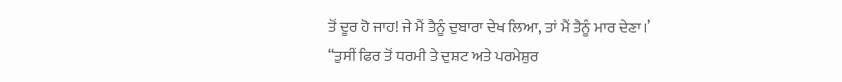ਤੋਂ ਦੂਰ ਹੋ ਜਾਹ! ਜੇ ਮੈਂ ਤੈਨੂੰ ਦੁਬਾਰਾ ਦੇਖ ਲਿਆ, ਤਾਂ ਮੈਂ ਤੈਨੂੰ ਮਾਰ ਦੇਣਾ।’
“ਤੁਸੀਂ ਫਿਰ ਤੋਂ ਧਰਮੀ ਤੇ ਦੁਸ਼ਟ ਅਤੇ ਪਰਮੇਸ਼ੁਰ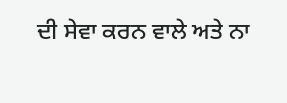ਦੀ ਸੇਵਾ ਕਰਨ ਵਾਲੇ ਅਤੇ ਨਾ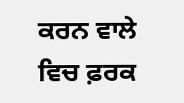ਕਰਨ ਵਾਲੇ ਵਿਚ ਫ਼ਰਕ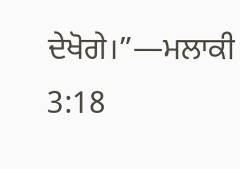ਦੇਖੋਗੇ।”—ਮਲਾਕੀ 3:18